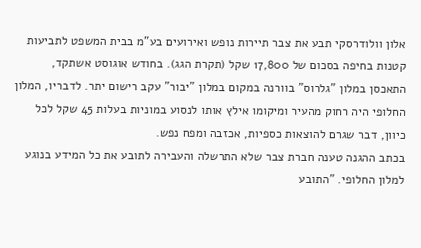אלון וולודרסקי תבע את צבר תיירות נופש ואירועים בע"מ בבית המשפט לתביעות קטנות בחיפה בסכום של 17,800 שקל (תקרת הגג). בחודש אוגוסט אשתקד, התאכסן במלון "גלרוס" בוורנה במקום במלון "יבור" עקב רישום יתר. לדבריו, המלון החלופי היה רחוק מהעיר ומיקומו אילץ אותו לנסוע במוניות בעלות 45 שקל לכל כיוון, דבר שגרם להוצאות כספיות, אכזבה ומפח נפש.
בכתב ההגנה טענה חברת צבר שלא התרשלה והעבירה לתובע את כל המידע בנוגע למלון החלופי. "התובע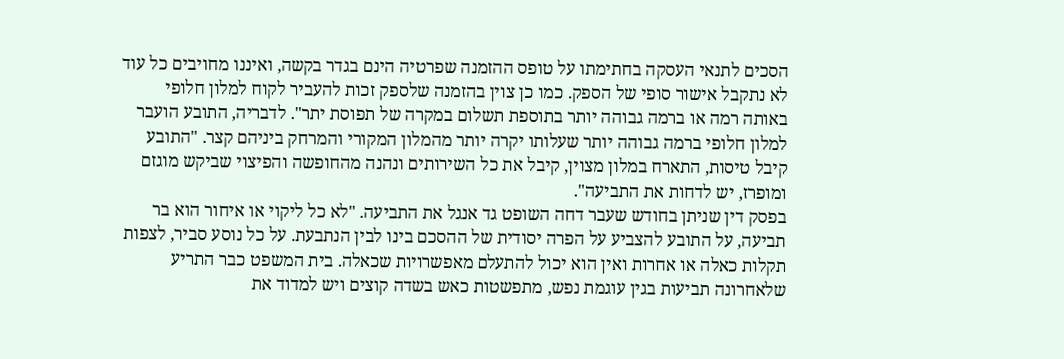הסכים לתנאי העסקה בחתימתו על טופס ההזמנה שפרטיה הינם בגדר בקשה, ואיננו מחויבים כל עוד לא נתקבל אישור סופי של הספק. כמו כן צוין בהזמנה שלספק זכות להעביר לקוח למלון חלופי באותה רמה או ברמה גבוהה יותר בתוספת תשלום במקרה של תפוסת יתר". לדבריה, התובע הועבר למלון חלופי ברמה גבוהה יותר שעלותו יקרה יותר מהמלון המקורי והמרחק ביניהם קצר. "התובע קיבל טיסות, התארח במלון מצוין, קיבל את כל השירותים ונהנה מהחופשה והפיצוי שביקש מוגזם ומופרז, יש לדחות את התביעה".
בפסק דין שניתן בחודש שעבר דחה השופט גד אנגל את התביעה. "לא כל ליקוי או איחור הוא בר תביעה, על התובע להצביע על הפרה יסודית של ההסכם בינו לבין הנתבעת. על כל נוסע סביר, לצפות תקלות כאלה או אחרות ואין הוא יכול להתעלם מאפשרויות שכאלה. בית המשפט כבר התריע שלאחרונה תביעות בגין עוגמת נפש, מתפשטות כאש בשדה קוצים ויש למדוד את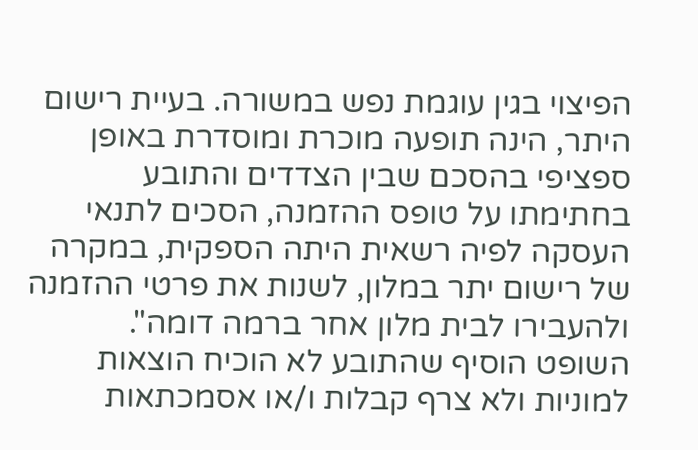הפיצוי בגין עוגמת נפש במשורה. בעיית רישום היתר, הינה תופעה מוכרת ומוסדרת באופן ספציפי בהסכם שבין הצדדים והתובע בחתימתו על טופס ההזמנה, הסכים לתנאי העסקה לפיה רשאית היתה הספקית, במקרה של רישום יתר במלון, לשנות את פרטי ההזמנה ולהעבירו לבית מלון אחר ברמה דומה".
השופט הוסיף שהתובע לא הוכיח הוצאות למוניות ולא צרף קבלות ו/או אסמכתאות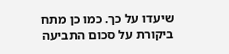שיעדו על כך. כמו כן מתח ביקורת על סכום התביעה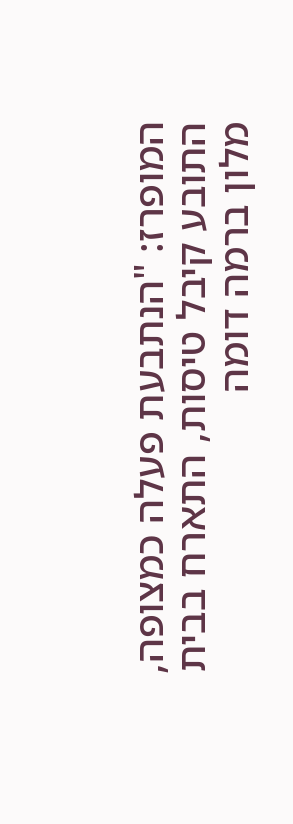המופרז: "הנתבעת פעלה כמצופה, התובע קיבל טיסות, התארח בבית מלון ברמה דומה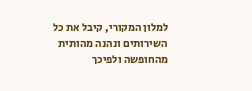למלון המקורי, קיבל את כל השירותים ונהנה מהותית מהחופשה ולפיכך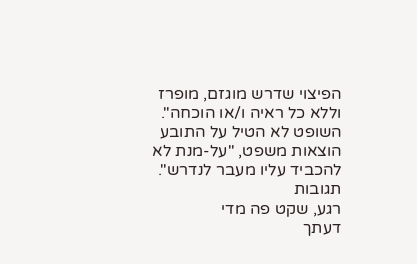הפיצוי שדרש מוגזם, מופרז וללא כל ראיה ו/או הוכחה". השופט לא הטיל על התובע הוצאות משפט, "על-מנת לא להכביד עליו מעבר לנדרש".
תגובות
רגע, שקט פה מדי
דעתך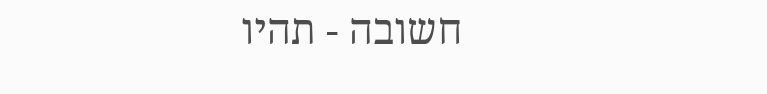חשובה - תהיו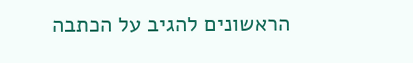הראשונים להגיב על הכתבה